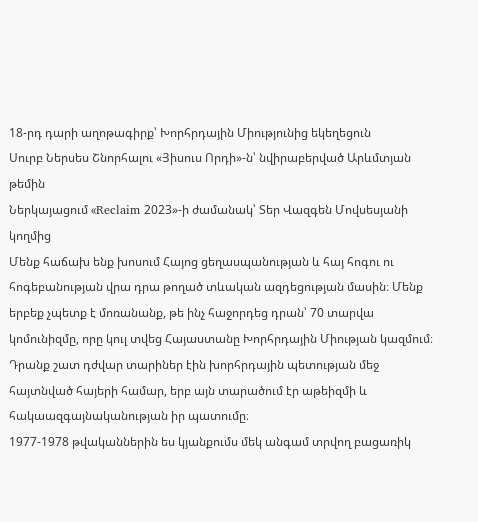18-րդ դարի աղոթագիրք՝ Խորհրդային Միությունից եկեղեցուն
Սուրբ Ներսես Շնորհալու «Յիսուս Որդի»-ն՝ նվիրաբերված Արևմտյան թեմին
Ներկայացում «Reclaim 2023»-ի ժամանակ՝ Տեր Վազգեն Մովսեսյանի կողմից
Մենք հաճախ ենք խոսում Հայոց ցեղասպանության և հայ հոգու ու հոգեբանության վրա դրա թողած տևական ազդեցության մասին։ Մենք երբեք չպետք է մոռանանք, թե ինչ հաջորդեց դրան՝ 70 տարվա կոմունիզմը, որը կուլ տվեց Հայաստանը Խորհրդային Միության կազմում։ Դրանք շատ դժվար տարիներ էին խորհրդային պետության մեջ հայտնված հայերի համար, երբ այն տարածում էր աթեիզմի և հակաազգայնականության իր պատումը։
1977-1978 թվականներին ես կյանքումս մեկ անգամ տրվող բացառիկ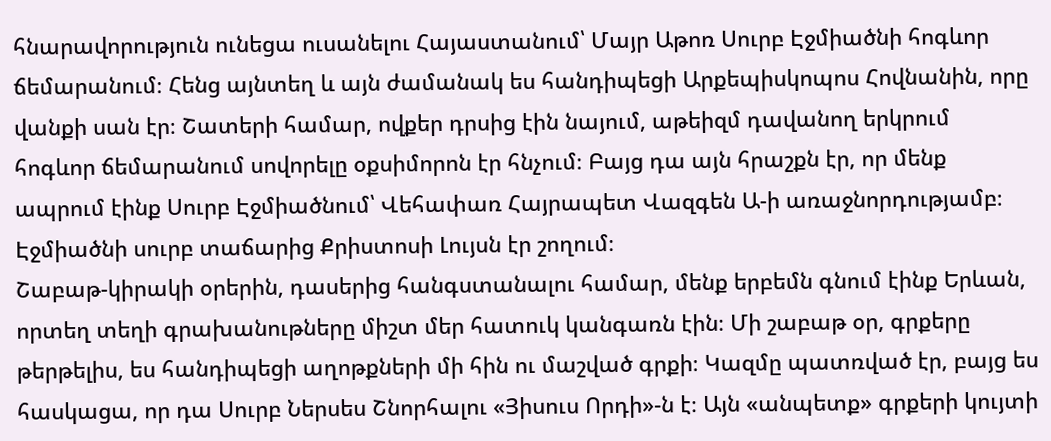հնարավորություն ունեցա ուսանելու Հայաստանում՝ Մայր Աթոռ Սուրբ Էջմիածնի հոգևոր ճեմարանում։ Հենց այնտեղ և այն ժամանակ ես հանդիպեցի Արքեպիսկոպոս Հովնանին, որը վանքի սան էր։ Շատերի համար, ովքեր դրսից էին նայում, աթեիզմ դավանող երկրում հոգևոր ճեմարանում սովորելը օքսիմորոն էր հնչում։ Բայց դա այն հրաշքն էր, որ մենք ապրում էինք Սուրբ Էջմիածնում՝ Վեհափառ Հայրապետ Վազգեն Ա-ի առաջնորդությամբ։ Էջմիածնի սուրբ տաճարից Քրիստոսի Լույսն էր շողում։
Շաբաթ-կիրակի օրերին, դասերից հանգստանալու համար, մենք երբեմն գնում էինք Երևան, որտեղ տեղի գրախանութները միշտ մեր հատուկ կանգառն էին։ Մի շաբաթ օր, գրքերը թերթելիս, ես հանդիպեցի աղոթքների մի հին ու մաշված գրքի։ Կազմը պատռված էր, բայց ես հասկացա, որ դա Սուրբ Ներսես Շնորհալու «Յիսուս Որդի»-ն է։ Այն «անպետք» գրքերի կույտի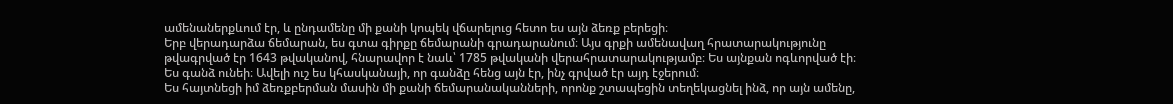ամենաներքևում էր, և ընդամենը մի քանի կոպեկ վճարելուց հետո ես այն ձեռք բերեցի։
Երբ վերադարձա ճեմարան, ես գտա գիրքը ճեմարանի գրադարանում։ Այս գրքի ամենավաղ հրատարակությունը թվագրված էր 1643 թվականով, հնարավոր է նաև՝ 1785 թվականի վերահրատարակությամբ։ Ես այնքան ոգևորված էի։ Ես գանձ ունեի։ Ավելի ուշ ես կհասկանայի, որ գանձը հենց այն էր, ինչ գրված էր այդ էջերում։
Ես հայտնեցի իմ ձեռքբերման մասին մի քանի ճեմարանականների, որոնք շտապեցին տեղեկացնել ինձ, որ այն ամենը,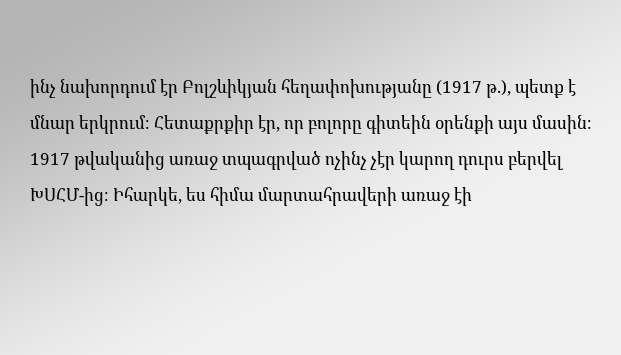ինչ նախորդում էր Բոլշևիկյան հեղափոխությանը (1917 թ.), պետք է մնար երկրում։ Հետաքրքիր էր, որ բոլորը գիտեին օրենքի այս մասին։ 1917 թվականից առաջ տպագրված ոչինչ չէր կարող դուրս բերվել ԽՍՀՄ-ից։ Իհարկե, ես հիմա մարտահրավերի առաջ էի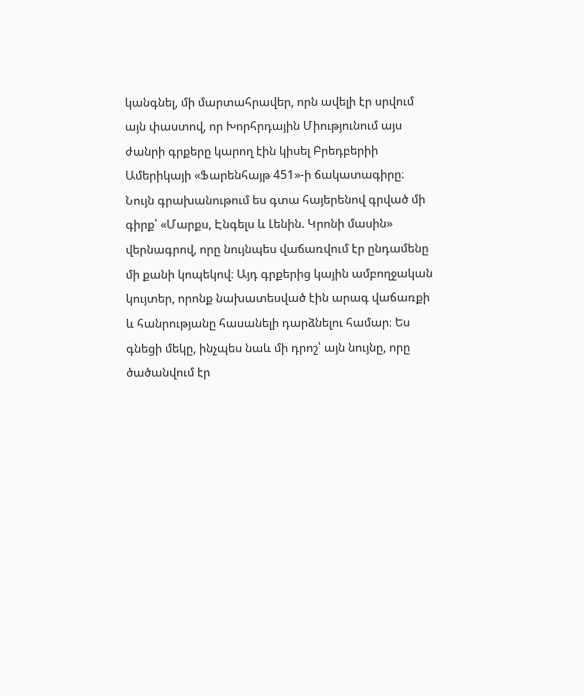կանգնել, մի մարտահրավեր, որն ավելի էր սրվում այն փաստով, որ Խորհրդային Միությունում այս ժանրի գրքերը կարող էին կիսել Բրեդբերիի Ամերիկայի «Ֆարենհայթ 451»-ի ճակատագիրը։
Նույն գրախանութում ես գտա հայերենով գրված մի գիրք՝ «Մարքս, Էնգելս և Լենին. Կրոնի մասին» վերնագրով, որը նույնպես վաճառվում էր ընդամենը մի քանի կոպեկով։ Այդ գրքերից կային ամբողջական կույտեր, որոնք նախատեսված էին արագ վաճառքի և հանրությանը հասանելի դարձնելու համար։ Ես գնեցի մեկը, ինչպես նաև մի դրոշ՝ այն նույնը, որը ծածանվում էր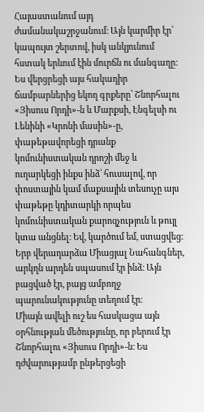Հայաստանում այդ ժամանակաշրջանում։ Այն կարմիր էր՝ կապույտ շերտով, իսկ անկյունում հստակ երևում էին մուրճն ու մանգաղը։ Ես վերցրեցի այս հակադիր ճամբարներից եկող գրքերը՝ Շնորհալու «Յիսուս Որդի»-ն և Մարքսի, Էնգելսի ու Լենինի «Կրոնի մասին»-ը, փաթեթավորեցի դրանք կոմունիստական դրոշի մեջ և ուղարկեցի ինքս ինձ՝ հուսալով, որ փոստային կամ մաքսային տեսուչը այս փաթեթը կդիտարկի որպես կոմունիստական քարոզչություն և թույլ կտա անցնել։ Եվ, կարծում եմ, ստացվեց։ Երբ վերադարձա Միացյալ Նահանգներ, արկղն արդեն սպասում էր ինձ։ Այն բացված էր, բայց ամբողջ պարունակությունը տեղում էր։
Միայն ավելի ուշ ես հասկացա այն օրհնության մեծությունը, որ բերում էր Շնորհալու «Յիսուս Որդի»-ն։ Ես դժվարությամբ ընթերցեցի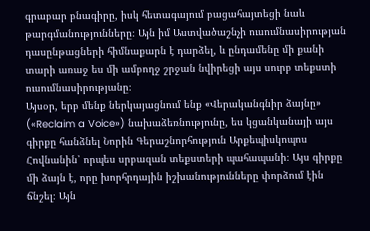գրաբար բնագիրը, իսկ հետագայում բացահայտեցի նաև թարգմանությունները։ Այն իմ Աստվածաշնչի ուսումնասիրության դասընթացների հիմնաքարն է դարձել, և ընդամենը մի քանի տարի առաջ ես մի ամբողջ շրջան նվիրեցի այս սուրբ տեքստի ուսումնասիրությանը։
Այսօր, երբ մենք ներկայացնում ենք «Վերականգնիր ձայնը» («Reclaim a Voice») նախաձեռնությունը, ես կցանկանայի այս գիրքը հանձնել Նորին Գերաշնորհություն Արքեպիսկոպոս Հովնանին՝ որպես սրբազան տեքստերի պահապանի։ Այս գիրքը մի ձայն է, որը խորհրդային իշխանությունները փորձում էին ճնշել։ Այն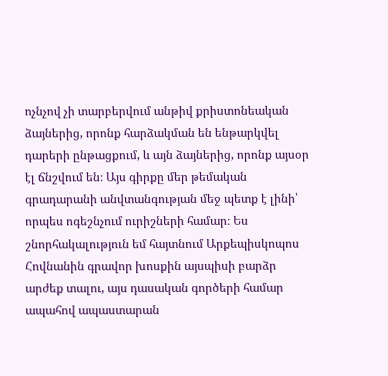ոչնչով չի տարբերվում անթիվ քրիստոնեական ձայներից, որոնք հարձակման են ենթարկվել դարերի ընթացքում, և այն ձայներից, որոնք այսօր էլ ճնշվում են։ Այս գիրքը մեր թեմական գրադարանի անվտանգության մեջ պետք է լինի՝ որպես ոգեշնչում ուրիշների համար։ Ես շնորհակալություն եմ հայտնում Արքեպիսկոպոս Հովնանին գրավոր խոսքին այսպիսի բարձր արժեք տալու, այս դասական գործերի համար ապահով ապաստարան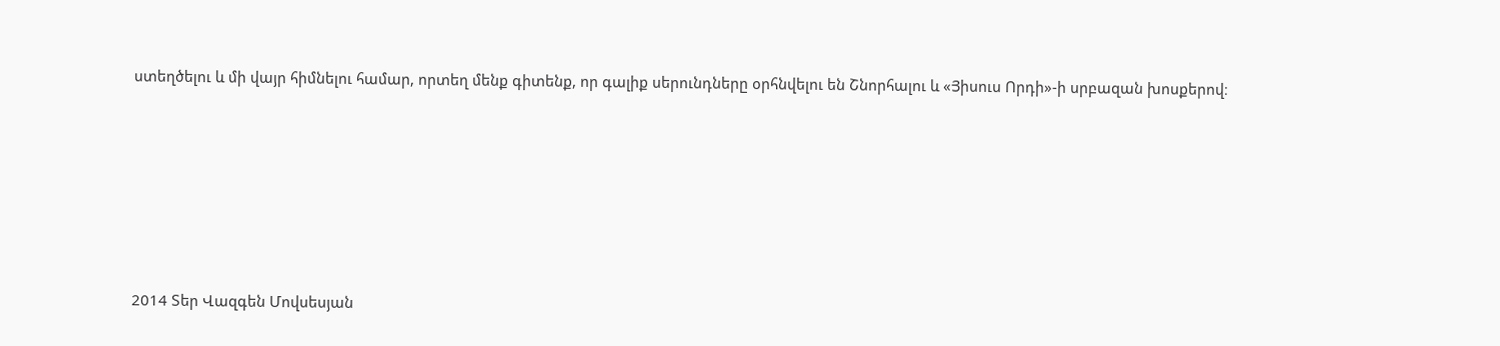ստեղծելու և մի վայր հիմնելու համար, որտեղ մենք գիտենք, որ գալիք սերունդները օրհնվելու են Շնորհալու և «Յիսուս Որդի»-ի սրբազան խոսքերով։







2014 Տեր Վազգեն Մովսեսյան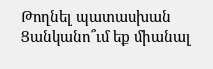Թողնել պատասխան
Ցանկանո՞ւմ եք միանալ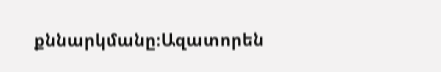քննարկմանը։Ազատորեն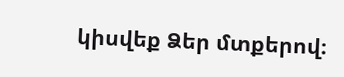կիսվեք Ձեր մտքերով։